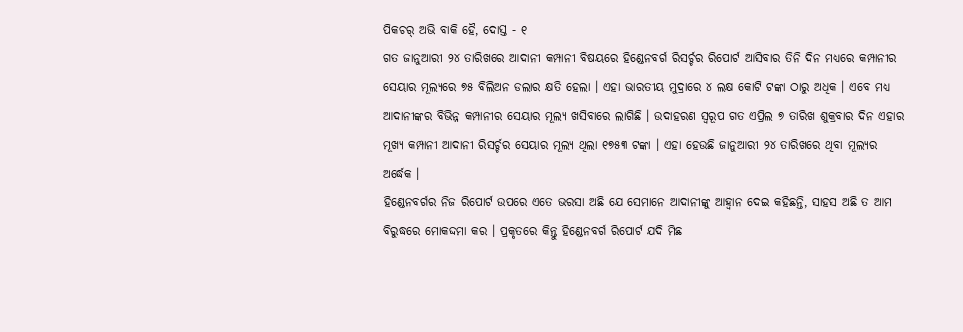ପିକଚର୍ ଅଭି ବାକି ହୈ, ଦୋସ୍ତ - ୧
ଗତ ଜାନୁଆରୀ ୨୪ ତାରିଖରେ ଆଦାନୀ କମ୍ପାନୀ ବିଷୟରେ ହିଣ୍ଡେନବର୍ଗ ରିସର୍ଚ୍ଚର ରିପୋର୍ଟ ଆସିବାର ତିନି ଦିନ ମଧ୍ୟରେ କମ୍ପାନୀର ସେୟାର ମୂଲ୍ୟରେ ୭୫ ବିଲିଅନ ଡଲାର କ୍ଷତି ହେଲା । ଏହା ଭାରତୀୟ ମୁଦ୍ରାରେ ୪ ଲକ୍ଷ କୋଟି ଟଙ୍କା ଠାରୁ ଅଧିକ । ଏବେ ମଧ୍ୟ ଆଦାନୀଙ୍କର ବିଭିନ୍ନ କମ୍ପାନୀର ସେୟାର ମୂଲ୍ୟ ଖସିବାରେ ଲାଗିଛି । ଉଦାହରଣ ସ୍ୱରୂପ ଗତ ଏପ୍ରିଲ ୭ ତାରିଖ ଶୁକ୍ରବାର ଦିନ ଏହାର ମୂଖ୍ୟ କମ୍ପାନୀ ଆଦାନୀ ରିସର୍ଚ୍ଚର ସେୟାର ମୂଲ୍ୟ ଥିଲା ୧୭୫୩ ଟଙ୍କା । ଏହା ହେଉଛି ଜାନୁଆରୀ ୨୪ ତାରିଖରେ ଥିବା ମୂଲ୍ୟର ଅର୍ଦ୍ଧେକ ।
ହିଣ୍ଡେନବର୍ଗର ନିଜ ରିପୋର୍ଟ ଉପରେ ଏତେ ଭରସା ଅଛି ଯେ ସେମାନେ ଆଦାନୀଙ୍କୁ ଆହ୍ବାନ ଦେଇ କହିଛନ୍ତି, ସାହସ ଅଛି ତ ଆମ ବିରୁଦ୍ଧରେ ମୋକଦ୍ଦମା କର । ପ୍ରକୃତରେ କିନ୍ତୁ ହିଣ୍ଡେନବର୍ଗ ରିପୋର୍ଟ ଯଦି ମିଛ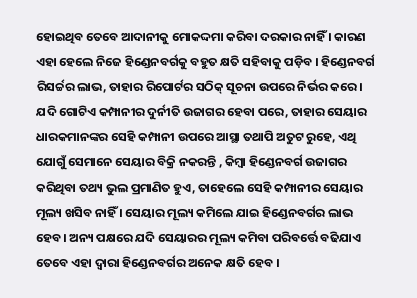ହୋଇଥିବ ତେବେ ଆଦାନୀକୁ ମୋକଦ୍ଦମା କରିବା ଦରକାର ନାହିଁ । କାରଣ ଏହା ହେଲେ ନିଜେ ହିଣ୍ଡେନବର୍ଗକୁ ବହୁତ କ୍ଷତି ସହିବାକୁ ପଡ଼ିବ । ହିଣ୍ଡେନବର୍ଗ ରିସର୍ଚ୍ଚର ଲାଭ, ତାହାର ରିପୋର୍ଟର ସଠିକ୍ ସୂଚନା ଉପରେ ନିର୍ଭର କରେ । ଯଦି ଗୋଟିଏ କମ୍ପାନୀର ଦୁର୍ନୀତି ଉଜାଗର ହେବା ପରେ, ତାହାର ସେୟାର ଧାରକମାନଙ୍କର ସେହି କମ୍ପାନୀ ଉପରେ ଆସ୍ଥା ତଥାପି ଅତୁଟ ରୁହେ, ଏଥି ଯୋଗୁଁ ସେମାନେ ସେୟାର ବିକ୍ରି ନକରନ୍ତି , କିମ୍ବା ହିଣ୍ଡେନବର୍ଗ ଉଜାଗର କରିଥିବା ତଥ୍ୟ ଭୁଲ ପ୍ରମାଣିତ ହୁଏ, ତାହେଲେ ସେହି କମ୍ପାନୀର ସେୟାର ମୂଲ୍ୟ ଖସିବ ନାହିଁ । ସେୟାର ମୂଲ୍ୟ କମିଲେ ଯାଇ ହିଣ୍ଡେନବର୍ଗର ଲାଭ ହେବ। ଅନ୍ୟ ପକ୍ଷରେ ଯଦି ସେୟାରର ମୂଲ୍ୟ କମିବା ପରିବର୍ତ୍ତେ ବଢିଯାଏ ତେବେ ଏହା ଦ୍ବାରା ହିଣ୍ଡେନବର୍ଗର ଅନେକ କ୍ଷତି ହେବ ।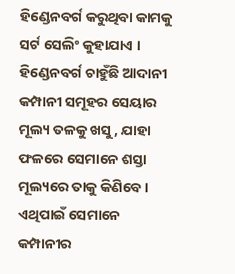ହିଣ୍ଡେନବର୍ଗ କରୁଥିବା କାମକୁ ସର୍ଟ ସେଲିଂ କୁହାଯାଏ । ହିଣ୍ଡେନବର୍ଗ ଚାହୁଁଛି ଆଦାନୀ କମ୍ପାନୀ ସମୂହର ସେୟାର ମୂଲ୍ୟ ତଳକୁ ଖସୁ, ଯାହା ଫଳରେ ସେମାନେ ଶସ୍ତା ମୂଲ୍ୟରେ ତାକୁ କିଣିବେ । ଏଥିପାଇଁ ସେମାନେ କମ୍ପାନୀର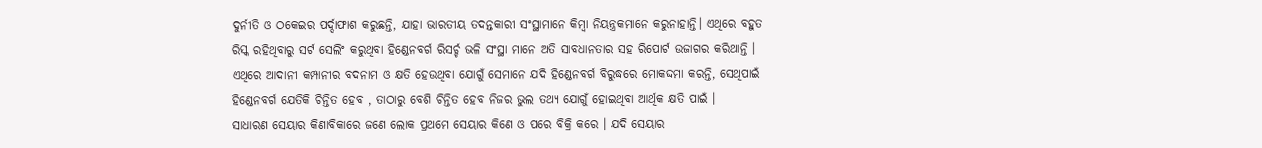ଦୁର୍ନୀତି ଓ ଠକେଇର ପର୍ଦ୍ଦାଫାଶ କରୁଛନ୍ତି, ଯାହା ଭାରତୀୟ ତଦନ୍ତକାରୀ ସଂସ୍ଥାମାନେ କିମ୍ବା ନିୟନ୍ତ୍ରକମାନେ କରୁନାହାନ୍ତି। ଏଥିରେ ବହୁତ ରିସ୍କ ରହିଥିବାରୁ ସର୍ଟ ସେଲିଂ କରୁଥିବା ହିଣ୍ଡେନବର୍ଗ ରିସର୍ଚ୍ଚ ଭଳି ସଂସ୍ଥା ମାନେ ଅତି ସାବଧାନତାର ସହ ରିପୋର୍ଟ ଉଜାଗର କରିଥାନ୍ତି । ଏଥିରେ ଆଦାନୀ କମ୍ପାନୀର ବଦନାମ ଓ କ୍ଷତି ହେଉଥିବା ଯୋଗୁଁ ସେମାନେ ଯଦି ହିଣ୍ଡେନବର୍ଗ ବିରୁଦ୍ଧରେ ମୋକଦ୍ଦମା କରନ୍ତି, ସେଥିପାଇଁ ହିଣ୍ଡେନବର୍ଗ ଯେତିକି ଚିନ୍ତିତ ହେବ , ତାଠାରୁ ବେଶି ଚିନ୍ତିତ ହେବ ନିଜର ଭୁଲ ତଥ୍ୟ ଯୋଗୁଁ ହୋଇଥିବା ଆର୍ଥିକ କ୍ଷତି ପାଇଁ ।
ସାଧାରଣ ସେୟାର କିଣାବିକାରେ ଜଣେ ଲୋକ ପ୍ରଥମେ ସେୟାର କିଣେ ଓ ପରେ ବିକ୍ରି କରେ । ଯଦି ସେୟାର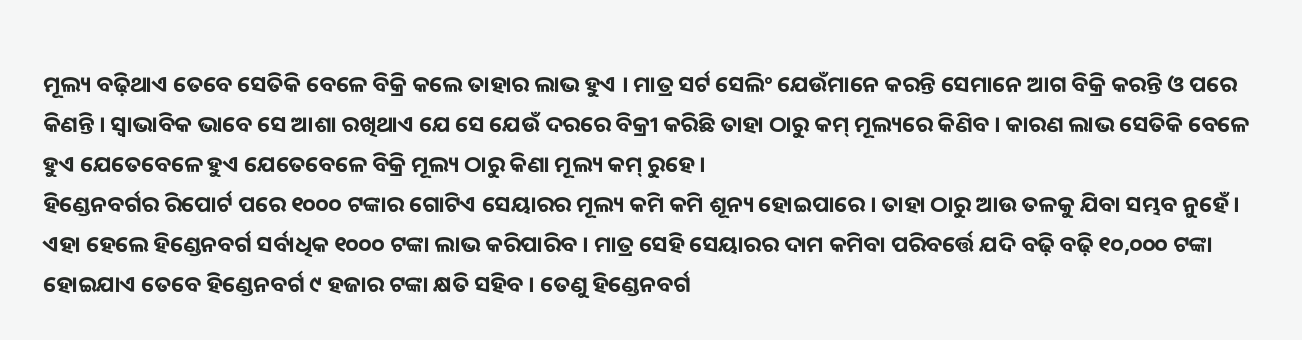ମୂଲ୍ୟ ବଢ଼ିଥାଏ ତେବେ ସେତିକି ବେଳେ ବିକ୍ରି କଲେ ତାହାର ଲାଭ ହୁଏ । ମାତ୍ର ସର୍ଟ ସେଲିଂ ଯେଉଁମାନେ କରନ୍ତି ସେମାନେ ଆଗ ବିକ୍ରି କରନ୍ତି ଓ ପରେ କିଣନ୍ତି । ସ୍ବାଭାବିକ ଭାବେ ସେ ଆଶା ରଖିଥାଏ ଯେ ସେ ଯେଉଁ ଦରରେ ବିକ୍ରୀ କରିଛି ତାହା ଠାରୁ କମ୍ ମୂଲ୍ୟରେ କିଣିବ । କାରଣ ଲାଭ ସେତିକି ବେଳେ ହୁଏ ଯେତେବେଳେ ହୁଏ ଯେତେବେଳେ ବିକ୍ରି ମୂଲ୍ୟ ଠାରୁ କିଣା ମୂଲ୍ୟ କମ୍ ରୁହେ ।
ହିଣ୍ଡେନବର୍ଗର ରିପୋର୍ଟ ପରେ ୧୦୦୦ ଟଙ୍କାର ଗୋଟିଏ ସେୟାରର ମୂଲ୍ୟ କମି କମି ଶୂନ୍ୟ ହୋଇପାରେ । ତାହା ଠାରୁ ଆଉ ତଳକୁ ଯିବା ସମ୍ଭବ ନୁହେଁ। ଏହା ହେଲେ ହିଣ୍ଡେନବର୍ଗ ସର୍ବାଧିକ ୧୦୦୦ ଟଙ୍କା ଲାଭ କରିପାରିବ । ମାତ୍ର ସେହି ସେୟାରର ଦାମ କମିବା ପରିବର୍ତ୍ତେ ଯଦି ବଢ଼ି ବଢ଼ି ୧୦,୦୦୦ ଟଙ୍କା ହୋଇଯାଏ ତେବେ ହିଣ୍ଡେନବର୍ଗ ୯ ହଜାର ଟଙ୍କା କ୍ଷତି ସହିବ । ତେଣୁ ହିଣ୍ଡେନବର୍ଗ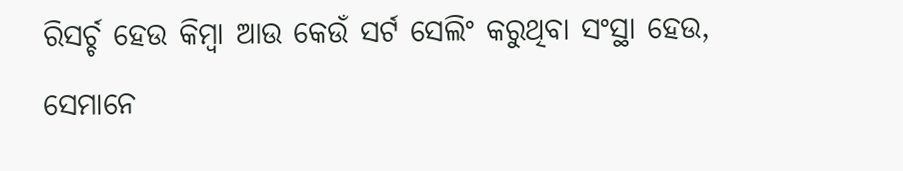ରିସର୍ଚ୍ଚ ହେଉ କିମ୍ବା ଆଉ କେଉଁ ସର୍ଟ ସେଲିଂ କରୁଥିବା ସଂସ୍ଥା ହେଉ, ସେମାନେ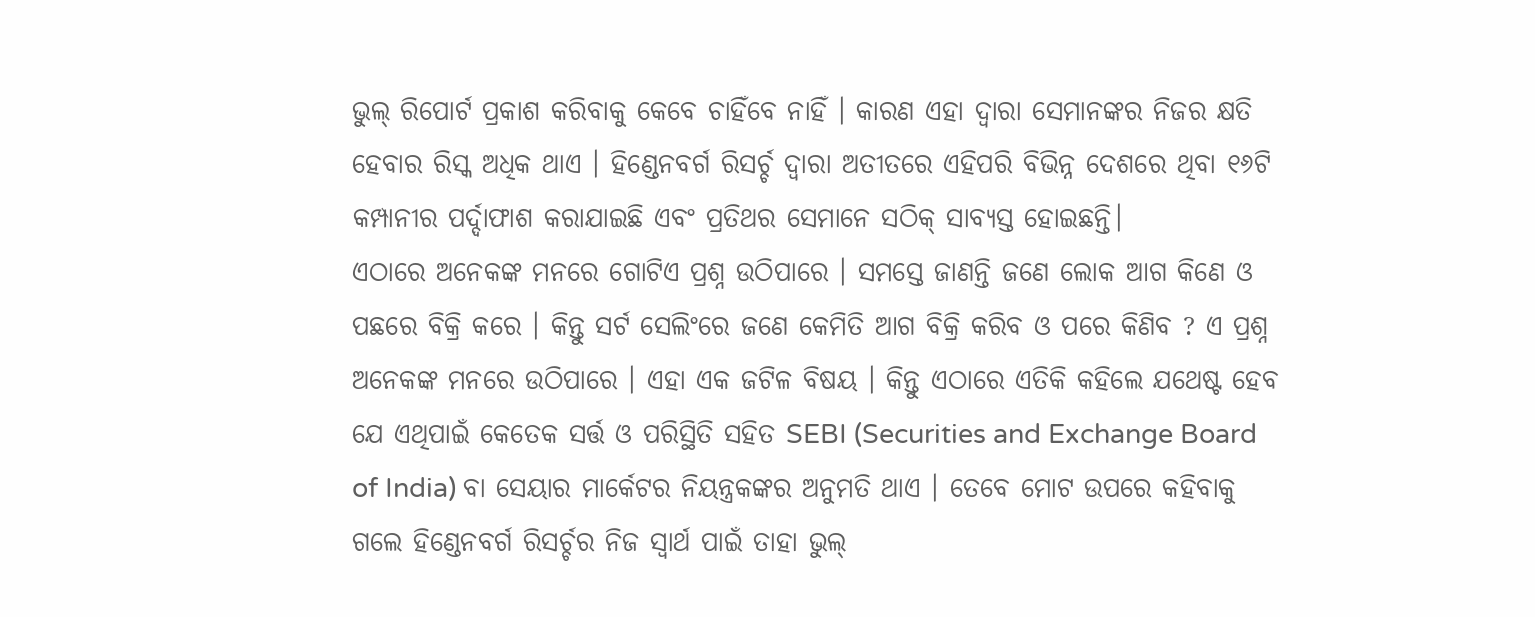ଭୁଲ୍ ରିପୋର୍ଟ ପ୍ରକାଶ କରିବାକୁ କେବେ ଚାହିଁବେ ନାହିଁ । କାରଣ ଏହା ଦ୍ବାରା ସେମାନଙ୍କର ନିଜର କ୍ଷତି ହେବାର ରିସ୍କ ଅଧିକ ଥାଏ । ହିଣ୍ଡେନବର୍ଗ ରିସର୍ଚ୍ଚ ଦ୍ବାରା ଅତୀତରେ ଏହିପରି ବିଭିନ୍ନ ଦେଶରେ ଥିବା ୧୬ଟି କମ୍ପାନୀର ପର୍ଦ୍ଦାଫାଶ କରାଯାଇଛି ଏବଂ ପ୍ରତିଥର ସେମାନେ ସଠିକ୍ ସାବ୍ୟସ୍ତ ହୋଇଛନ୍ତି।
ଏଠାରେ ଅନେକଙ୍କ ମନରେ ଗୋଟିଏ ପ୍ରଶ୍ନ ଉଠିପାରେ । ସମସ୍ତେ ଜାଣନ୍ତି ଜଣେ ଲୋକ ଆଗ କିଣେ ଓ ପଛରେ ବିକ୍ରି କରେ । କିନ୍ତୁ ସର୍ଟ ସେଲିଂରେ ଜଣେ କେମିତି ଆଗ ବିକ୍ରି କରିବ ଓ ପରେ କିଣିବ ? ଏ ପ୍ରଶ୍ନ ଅନେକଙ୍କ ମନରେ ଉଠିପାରେ । ଏହା ଏକ ଜଟିଳ ବିଷୟ । କିନ୍ତୁ ଏଠାରେ ଏତିକି କହିଲେ ଯଥେଷ୍ଟ ହେବ ଯେ ଏଥିପାଇଁ କେତେକ ସର୍ତ୍ତ ଓ ପରିସ୍ଥିତି ସହିତ SEBI (Securities and Exchange Board of India) ବା ସେୟାର ମାର୍କେଟର ନିୟନ୍ତ୍ରକଙ୍କର ଅନୁମତି ଥାଏ । ତେବେ ମୋଟ ଉପରେ କହିବାକୁ ଗଲେ ହିଣ୍ଡେନବର୍ଗ ରିସର୍ଚ୍ଚର ନିଜ ସ୍ବାର୍ଥ ପାଇଁ ତାହା ଭୁଲ୍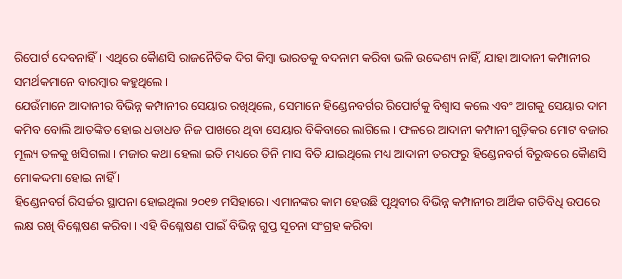ରିପୋର୍ଟ ଦେବନାହିଁ । ଏଥିରେ କୈାଣସି ରାଜନୈତିକ ଦିଗ କିମ୍ବା ଭାରତକୁ ବଦନାମ କରିବା ଭଳି ଉଦ୍ଦେଶ୍ୟ ନାହିଁ, ଯାହା ଆଦାନୀ କମ୍ପାନୀର ସମର୍ଥକମାନେ ବାରମ୍ବାର କହୁଥିଲେ ।
ଯେଉଁମାନେ ଆଦାନୀର ବିଭିନ୍ନ କମ୍ପାନୀର ସେୟାର ରଖିଥିଲେ, ସେମାନେ ହିଣ୍ଡେନବର୍ଗର ରିପୋର୍ଟକୁ ବିଶ୍ବାସ କଲେ ଏବଂ ଆଗକୁ ସେୟାର ଦାମ କମିବ ବୋଲି ଆତଙ୍କିତ ହୋଇ ଧଡାଧଡ ନିଜ ପାଖରେ ଥିବା ସେୟାର ବିକିବାରେ ଲାଗିଲେ । ଫଳରେ ଆଦାନୀ କମ୍ପାନୀ ଗୁଡ଼ିକର ମୋଟ ବଜାର ମୂଲ୍ୟ ତଳକୁ ଖସିଗଲା । ମଜାର କଥା ହେଲା ଇତି ମଧ୍ୟରେ ତିନି ମାସ ବିତି ଯାଇଥିଲେ ମଧ୍ୟ ଆଦାନୀ ତରଫରୁ ହିଣ୍ଡେନବର୍ଗ ବିରୁଦ୍ଧରେ କୈାଣସି ମୋକଦ୍ଦମା ହୋଇ ନାହିଁ ।
ହିଣ୍ଡେନବର୍ଗ ରିସର୍ଚ୍ଚର ସ୍ଥାପନା ହୋଇଥିଲା ୨୦୧୭ ମସିହାରେ। ଏମାନଙ୍କର କାମ ହେଉଛି ପୃଥିବୀର ବିଭିନ୍ନ କମ୍ପାନୀର ଆର୍ଥିକ ଗତିବିଧି ଉପରେ ଲକ୍ଷ ରଖି ବିଶ୍ଳେଷଣ କରିବା । ଏହି ବିଶ୍ଳେଷଣ ପାଇଁ ବିଭିନ୍ନ ଗୁପ୍ତ ସୂଚନା ସଂଗ୍ରହ କରିବା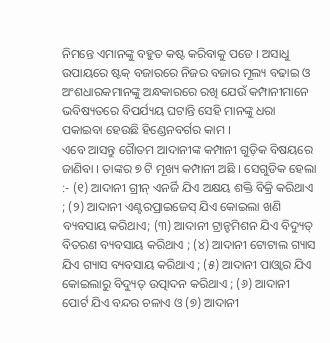ନିମନ୍ତେ ଏମାନଙ୍କୁ ବହୁତ କଷ୍ଟ କରିବାକୁ ପଡେ । ଅସାଧୁ ଉପାୟରେ ଷ୍ଟକ୍ ବଜାରରେ ନିଜର ବଜାର ମୂଲ୍ୟ ବଢାଇ ଓ ଅଂଶଧାରକମାନଙ୍କୁ ଅନ୍ଧକାରରେ ରଖି ଯେଉଁ କମ୍ପାନୀମାନେ ଭବିଷ୍ୟତରେ ବିପର୍ଯ୍ୟୟ ଘଟାନ୍ତି ସେହି ମାନଙ୍କୁ ଧରା ପକାଇବା ହେଉଛି ହିଣ୍ଡେନବର୍ଗର କାମ ।
ଏବେ ଆସନ୍ତୁ ଗୈାତମ ଆଦାନୀଙ୍କ କମ୍ପାନୀ ଗୁଡ଼ିକ ବିଷୟରେ ଜାଣିବା । ତାଙ୍କର ୭ ଟି ମୂଖ୍ୟ କମ୍ପାନୀ ଅଛି । ସେଗୁଡିକ ହେଲା :- (୧) ଆଦାନୀ ଗ୍ରୀନ୍ ଏନର୍ଜି ଯିଏ ଅକ୍ଷୟ ଶକ୍ତି ବିକ୍ରି କରିଥାଏ ; (୨) ଆଦାନୀ ଏଣ୍ଟରପ୍ରାଇଜେସ୍ ଯିଏ କୋଇଲା ଖଣି ବ୍ୟବସାୟ କରିଥାଏ; (୩) ଆଦାନୀ ଟ୍ରାନ୍ହମିଶନ ଯିଏ ବିଦ୍ୟୁତ୍ ବିତରଣ ବ୍ୟବସାୟ କରିଥାଏ ; (୪) ଆଦାନୀ ଟୋଟାଲ ଗ୍ୟାସ ଯିଏ ଗ୍ୟାସ ବ୍ୟବସାୟ କରିଥାଏ ; (୫) ଆଦାନୀ ପାଓ୍ବାର ଯିଏ କୋଇଲାରୁ ବିଦ୍ୟୁତ୍ ଉତ୍ପାଦନ କରିଥାଏ ; (୬) ଆଦାନୀ ପୋର୍ଟ ଯିଏ ବନ୍ଦର ଚଳାଏ ଓ (୭) ଆଦାନୀ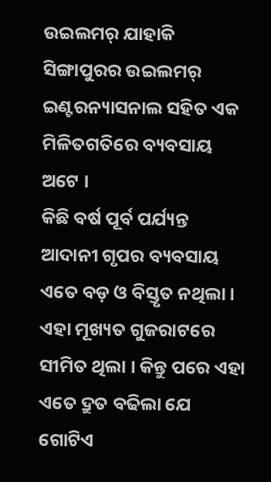ଉଇଲମର୍ ଯାହାକି ସିଙ୍ଗାପୁରର ଉଇଲମର୍ ଇଣ୍ଟରନ୍ୟାସନାଲ ସହିତ ଏକ ମିଳିତଗତିରେ ବ୍ୟବସାୟ ଅଟେ ।
କିଛି ବର୍ଷ ପୂର୍ବ ପର୍ଯ୍ୟନ୍ତ ଆଦାନୀ ଗୃପର ବ୍ୟବସାୟ ଏତେ ବଡ଼ ଓ ବିସ୍ତୃତ ନଥିଲା । ଏହା ମୂଖ୍ୟତ ଗୁଜରାଟରେ ସୀମିତ ଥିଲା । କିନ୍ତୁ ପରେ ଏହା ଏତେ ଦ୍ରୁତ ବଢିଲା ଯେ ଗୋଟିଏ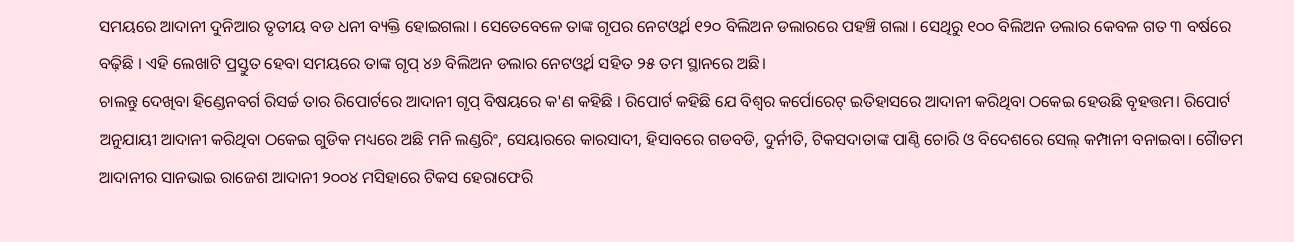ସମୟରେ ଆଦାନୀ ଦୁନିଆର ତୃତୀୟ ବଡ ଧନୀ ବ୍ୟକ୍ତି ହୋଇଗଲା । ସେତେବେଳେ ତାଙ୍କ ଗୃପର ନେଟଓ୍ବର୍ଥ ୧୨୦ ବିଲିଅନ ଡଲାରରେ ପହଞ୍ଚି ଗଲା । ସେଥିରୁ ୧୦୦ ବିଲିଅନ ଡଲାର କେବଳ ଗତ ୩ ବର୍ଷରେ ବଢ଼ିଛି । ଏହି ଲେଖାଟି ପ୍ରସ୍ତୁତ ହେବା ସମୟରେ ତାଙ୍କ ଗୃପ୍ ୪୬ ବିଲିଅନ ଡଲାର ନେଟଓ୍ବର୍ଥ ସହିତ ୨୫ ତମ ସ୍ଥାନରେ ଅଛି।
ଚାଲନ୍ତୁ ଦେଖିବା ହିଣ୍ଡେନବର୍ଗ ରିସର୍ଚ୍ଚ ତାର ରିପୋର୍ଟରେ ଆଦାନୀ ଗୃପ୍ ବିଷୟରେ କ'ଣ କହିଛି । ରିପୋର୍ଟ କହିଛି ଯେ ବିଶ୍ବର କର୍ପୋରେଟ୍ ଇତିହାସରେ ଆଦାନୀ କରିଥିବା ଠକେଇ ହେଉଛି ବୃହତ୍ତମ। ରିପୋର୍ଟ ଅନୁଯାୟୀ ଆଦାନୀ କରିଥିବା ଠକେଇ ଗୁଡିକ ମଧ୍ୟରେ ଅଛି ମନି ଲଣ୍ଡରିଂ, ସେୟାରରେ କାରସାଦୀ, ହିସାବରେ ଗଡବଡି, ଦୁର୍ନୀତି, ଟିକସଦାତାଙ୍କ ପାଣ୍ଠି ଚୋରି ଓ ବିଦେଶରେ ସେଲ୍ କମ୍ପାନୀ ବନାଇବା। ଗୈାତମ ଆଦାନୀର ସାନଭାଇ ରାଜେଶ ଆଦାନୀ ୨୦୦୪ ମସିହାରେ ଟିକସ ହେରାଫେରି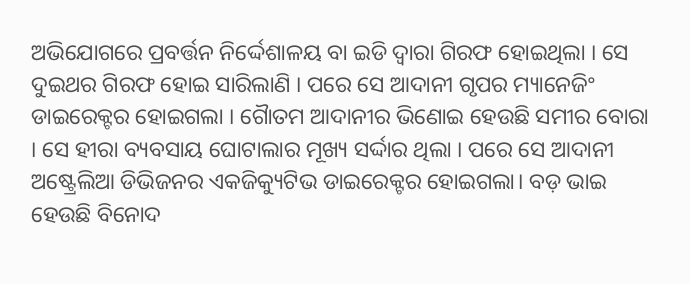ଅଭିଯୋଗରେ ପ୍ରବର୍ତ୍ତନ ନିର୍ଦ୍ଦେଶାଳୟ ବା ଇଡି ଦ୍ବାରା ଗିରଫ ହୋଇଥିଲା । ସେ ଦୁଇଥର ଗିରଫ ହୋଇ ସାରିଲାଣି । ପରେ ସେ ଆଦାନୀ ଗୃପର ମ୍ୟାନେଜିଂ ଡାଇରେକ୍ଟର ହୋଇଗଲା । ଗୈାତମ ଆଦାନୀର ଭିଣୋଇ ହେଉଛି ସମୀର ବୋରା । ସେ ହୀରା ବ୍ୟବସାୟ ଘୋଟାଲାର ମୂଖ୍ୟ ସର୍ଦ୍ଦାର ଥିଲା । ପରେ ସେ ଆଦାନୀ ଅଷ୍ଟ୍ରେଲିଆ ଡିଭିଜନର ଏକଜିକ୍ୟୁଟିଭ ଡାଇରେକ୍ଟର ହୋଇଗଲା। ବଡ଼ ଭାଇ ହେଉଛି ବିନୋଦ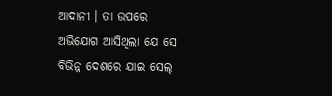ଆଦାନୀ । ତା ଉପରେ ଅଭିଯୋଗ ଆସିଥିଲା ଯେ ସେ ବିଭିନ୍ନ ଦେଶରେ ଯାଇ ସେଲ୍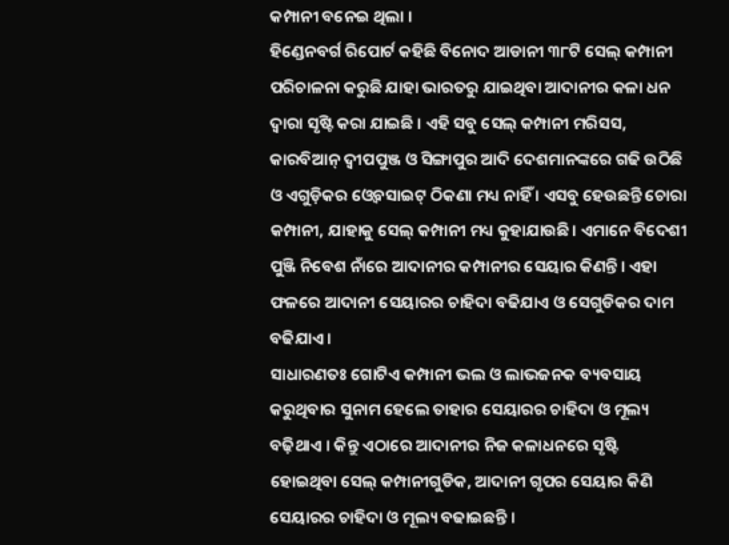କମ୍ପାନୀ ବନେଇ ଥିଲା ।
ହିଣ୍ଡେନବର୍ଗ ରିପୋର୍ଟ କହିଛି ବିନୋଦ ଆଡାନୀ ୩୮ଟି ସେଲ୍ କମ୍ପାନୀ ପରିଚାଳନା କରୁଛି ଯାହା ଭାରତରୁ ଯାଇଥିବା ଆଦାନୀର କଳା ଧନ ଦ୍ବାରା ସୃଷ୍ଟି କରା ଯାଇଛି । ଏହି ସବୁ ସେଲ୍ କମ୍ପାନୀ ମରିସସ, କାରବିଆନ୍ ଦ୍ଵୀପପୁଞ୍ଜ ଓ ସିଙ୍ଗାପୁର ଆଦି ଦେଶମାନଙ୍କରେ ଗଢି ଉଠିଛି ଓ ଏଗୁଡ଼ିକର ଓ୍ବେବସାଇଟ୍ ଠିକଣା ମଧ୍ୟ ନାହିଁ । ଏସବୁ ହେଉଛନ୍ତି ଚୋରା କମ୍ପାନୀ, ଯାହାକୁ ସେଲ୍ କମ୍ପାନୀ ମଧ୍ୟ କୁହାଯାଉଛି। ଏମାନେ ବିଦେଶୀ ପୁଞ୍ଜି ନିବେଶ ନାଁରେ ଆଦାନୀର କମ୍ପାନୀର ସେୟାର କିଣନ୍ତି । ଏହା ଫଳରେ ଆଦାନୀ ସେୟାରର ଚାହିଦା ବଢିଯାଏ ଓ ସେଗୁଡିକର ଦାମ ବଢିଯାଏ ।
ସାଧାରଣତଃ ଗୋଟିଏ କମ୍ପାନୀ ଭଲ ଓ ଲାଭଜନକ ବ୍ୟବସାୟ କରୁଥିବାର ସୁନାମ ହେଲେ ତାହାର ସେୟାରର ଚାହିଦା ଓ ମୂଲ୍ୟ ବଢ଼ିଥାଏ । କିନ୍ତୁ ଏଠାରେ ଆଦାନୀର ନିଜ କଳାଧନରେ ସୃଷ୍ଟି ହୋଇଥିବା ସେଲ୍ କମ୍ପାନୀଗୁଡିକ, ଆଦାନୀ ଗୃପର ସେୟାର କିଣି ସେୟାରର ଚାହିଦା ଓ ମୂଲ୍ୟ ବଢାଇଛନ୍ତି ।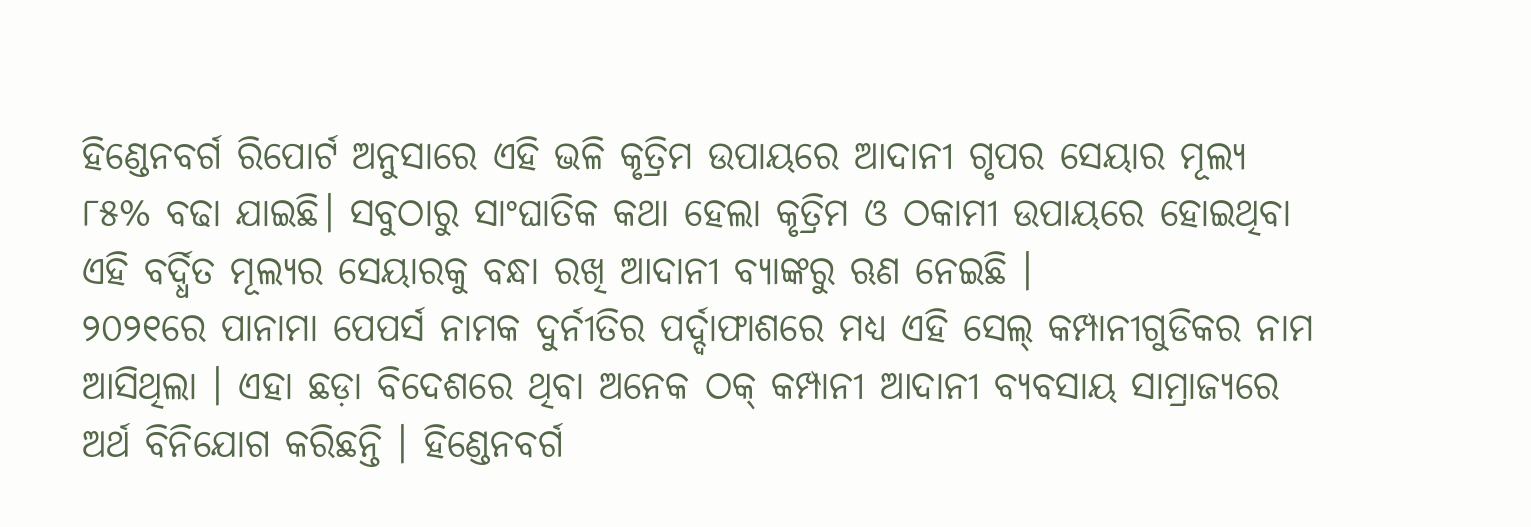ହିଣ୍ଡେନବର୍ଗ ରିପୋର୍ଟ ଅନୁସାରେ ଏହି ଭଳି କୃତ୍ରିମ ଉପାୟରେ ଆଦାନୀ ଗୃପର ସେୟାର ମୂଲ୍ୟ ୮୫% ବଢା ଯାଇଛି। ସବୁଠାରୁ ସାଂଘାତିକ କଥା ହେଲା କୃତ୍ରିମ ଓ ଠକାମୀ ଉପାୟରେ ହୋଇଥିବା ଏହି ବର୍ଦ୍ଧିତ ମୂଲ୍ୟର ସେୟାରକୁ ବନ୍ଧା ରଖି ଆଦାନୀ ବ୍ୟାଙ୍କରୁ ଋଣ ନେଇଛି ।
୨୦୨୧ରେ ପାନାମା ପେପର୍ସ ନାମକ ଦୁର୍ନୀତିର ପର୍ଦ୍ଦାଫାଶରେ ମଧ୍ୟ ଏହି ସେଲ୍ କମ୍ପାନୀଗୁଡିକର ନାମ ଆସିଥିଲା । ଏହା ଛଡ଼ା ବିଦେଶରେ ଥିବା ଅନେକ ଠକ୍ କମ୍ପାନୀ ଆଦାନୀ ବ୍ୟବସାୟ ସାମ୍ରାଜ୍ୟରେ ଅର୍ଥ ବିନିଯୋଗ କରିଛନ୍ତି । ହିଣ୍ଡେନବର୍ଗ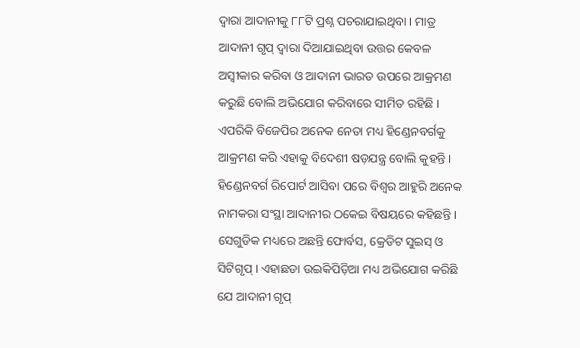ଦ୍ବାରା ଆଦାନୀକୁ ୮୮ଟି ପ୍ରଶ୍ନ ପଚରାଯାଇଥିବା । ମାତ୍ର ଆଦାନୀ ଗୃପ୍ ଦ୍ବାରା ଦିଆଯାଇଥିବା ଉତ୍ତର କେବଳ ଅସ୍ବୀକାର କରିବା ଓ ଆଦାନୀ ଭାରତ ଉପରେ ଆକ୍ରମଣ କରୁଛି ବୋଲି ଅଭିଯୋଗ କରିବାରେ ସୀମିତ ରହିଛି । ଏପରିକି ବିଜେପିର ଅନେକ ନେତା ମଧ୍ୟ ହିଣ୍ଡେନବର୍ଗକୁ ଆକ୍ରମଣ କରି ଏହାକୁ ବିଦେଶୀ ଷଡ଼ଯନ୍ତ୍ର ବୋଲି କୁହନ୍ତି ।
ହିଣ୍ଡେନବର୍ଗ ରିପୋର୍ଟ ଆସିବା ପରେ ବିଶ୍ବର ଆହୁରି ଅନେକ ନାମକରା ସଂସ୍ଥା ଆଦାନୀର ଠକେଇ ବିଷୟରେ କହିଛନ୍ତି । ସେଗୁଡିକ ମଧ୍ୟରେ ଅଛନ୍ତି ଫୋର୍ବସ, କ୍ରେଡିଟ ସୁଇସ୍ ଓ ସିଟିଗୃପ୍ । ଏହାଛଡା ଉଇକିପିଡ଼ିଆ ମଧ୍ୟ ଅଭିଯୋଗ କରିଛି ଯେ ଆଦାନୀ ଗୃପ୍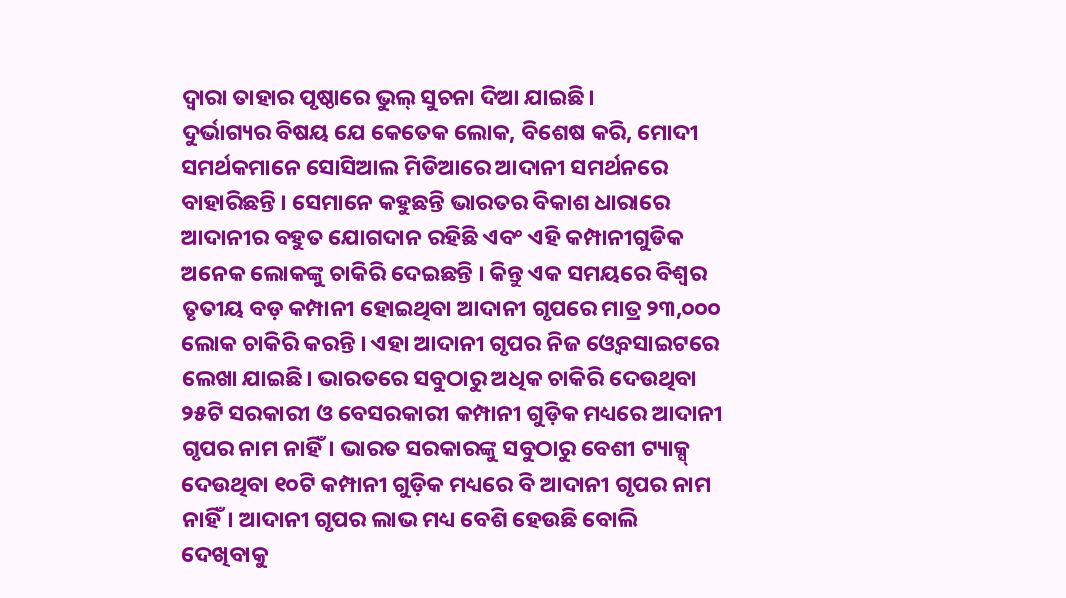ଦ୍ବାରା ତାହାର ପୃଷ୍ଠାରେ ଭୁଲ୍ ସୁଚନା ଦିଆ ଯାଇଛି।
ଦୁର୍ଭାଗ୍ୟର ବିଷୟ ଯେ କେତେକ ଲୋକ, ବିଶେଷ କରି, ମୋଦୀ ସମର୍ଥକମାନେ ସୋସିଆଲ ମିଡିଆରେ ଆଦାନୀ ସମର୍ଥନରେ ବାହାରିଛନ୍ତି । ସେମାନେ କହୁଛନ୍ତି ଭାରତର ବିକାଶ ଧାରାରେ ଆଦାନୀର ବହୁତ ଯୋଗଦାନ ରହିଛି ଏବଂ ଏହି କମ୍ପାନୀଗୁଡିକ ଅନେକ ଲୋକଙ୍କୁ ଚାକିରି ଦେଇଛନ୍ତି । କିନ୍ତୁ ଏକ ସମୟରେ ବିଶ୍ବର ତୃତୀୟ ବଡ଼ କମ୍ପାନୀ ହୋଇଥିବା ଆଦାନୀ ଗୃପରେ ମାତ୍ର ୨୩,୦୦୦ ଲୋକ ଚାକିରି କରନ୍ତି । ଏହା ଆଦାନୀ ଗୃପର ନିଜ ଓ୍ବେବସାଇଟରେ ଲେଖା ଯାଇଛି। ଭାରତରେ ସବୁଠାରୁ ଅଧିକ ଚାକିରି ଦେଉଥିବା ୨୫ଟି ସରକାରୀ ଓ ବେସରକାରୀ କମ୍ପାନୀ ଗୁଡ଼ିକ ମଧ୍ୟରେ ଆଦାନୀ ଗୃପର ନାମ ନାହିଁ। ଭାରତ ସରକାରଙ୍କୁ ସବୁଠାରୁ ବେଶୀ ଟ୍ୟାକ୍ସ୍ ଦେଉଥିବା ୧୦ଟି କମ୍ପାନୀ ଗୁଡ଼ିକ ମଧ୍ୟରେ ବି ଆଦାନୀ ଗୃପର ନାମ ନାହିଁ। ଆଦାନୀ ଗୃପର ଲାଭ ମଧ୍ୟ ବେଶି ହେଉଛି ବୋଲି ଦେଖିବାକୁ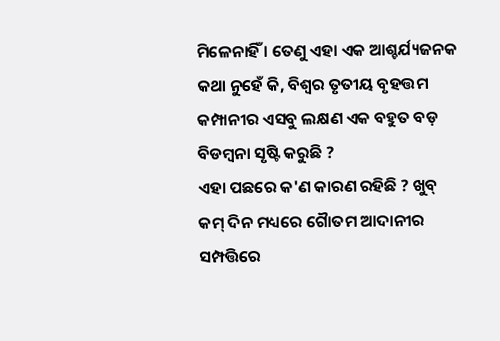ମିଳେନାହିଁ । ତେଣୁ ଏହା ଏକ ଆଶ୍ଚର୍ଯ୍ୟଜନକ କଥା ନୁହେଁ କି, ବିଶ୍ବର ତୃତୀୟ ବୃହତ୍ତମ କମ୍ପାନୀର ଏସବୁ ଲକ୍ଷଣ ଏକ ବହୁତ ବଡ଼ ବିଡମ୍ବନା ସୃଷ୍ଟି କରୁଛି ?
ଏହା ପଛରେ କ'ଣ କାରଣ ରହିଛି ? ଖୁବ୍ କମ୍ ଦିନ ମଧ୍ୟରେ ଗୈାତମ ଆଦାନୀର ସମ୍ପତ୍ତିରେ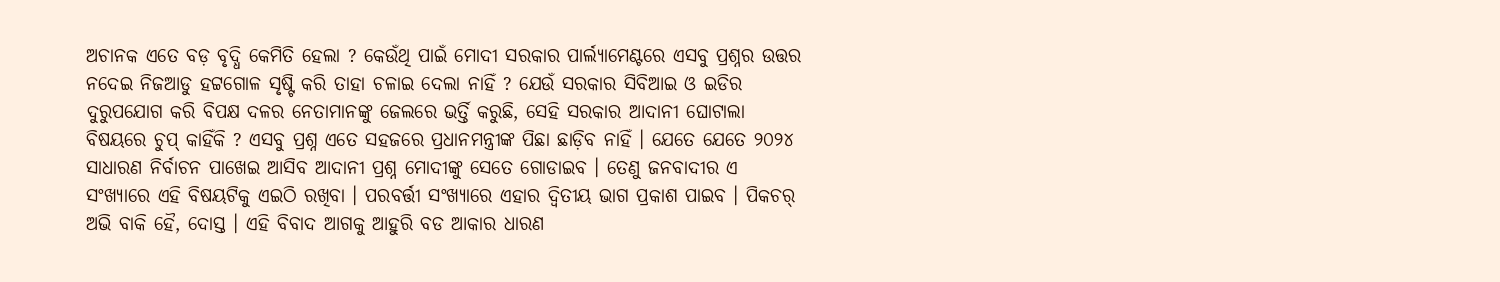ଅଚାନକ ଏତେ ବଡ଼ ବୃଦ୍ଧି କେମିତି ହେଲା ? କେଉଁଥି ପାଇଁ ମୋଦୀ ସରକାର ପାର୍ଲ୍ୟାମେଣ୍ଟରେ ଏସବୁ ପ୍ରଶ୍ନର ଉତ୍ତର ନଦେଇ ନିଜଆଡୁ ହଟ୍ଟଗୋଳ ସୃଷ୍ଟି କରି ତାହା ଚଳାଇ ଦେଲା ନାହିଁ ? ଯେଉଁ ସରକାର ସିବିଆଇ ଓ ଇଡିର ଦୁରୁପଯୋଗ କରି ବିପକ୍ଷ ଦଳର ନେତାମାନଙ୍କୁ ଜେଲରେ ଭର୍ତ୍ତି କରୁଛି, ସେହି ସରକାର ଆଦାନୀ ଘୋଟାଲା ବିଷୟରେ ଚୁପ୍ କାହିଁକି ? ଏସବୁ ପ୍ରଶ୍ନ ଏତେ ସହଜରେ ପ୍ରଧାନମନ୍ତ୍ରୀଙ୍କ ପିଛା ଛାଡ଼ିବ ନାହିଁ । ଯେତେ ଯେତେ ୨୦୨୪ ସାଧାରଣ ନିର୍ବାଚନ ପାଖେଇ ଆସିବ ଆଦାନୀ ପ୍ରଶ୍ନ ମୋଦୀଙ୍କୁ ସେତେ ଗୋଡାଇବ । ତେଣୁ ଜନବାଦୀର ଏ ସଂଖ୍ୟାରେ ଏହି ବିଷୟଟିକୁ ଏଇଠି ରଖିବା । ପରବର୍ତ୍ତୀ ସଂଖ୍ୟାରେ ଏହାର ଦ୍ବିତୀୟ ଭାଗ ପ୍ରକାଶ ପାଇବ । ପିକଚର୍ ଅଭି ବାକି ହୈ, ଦୋସ୍ତ । ଏହି ବିବାଦ ଆଗକୁ ଆହୁରି ବଡ ଆକାର ଧାରଣ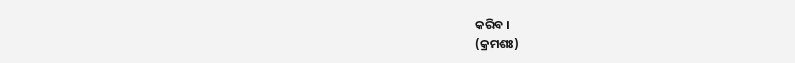କରିବ ।
(କ୍ରମଶଃ)